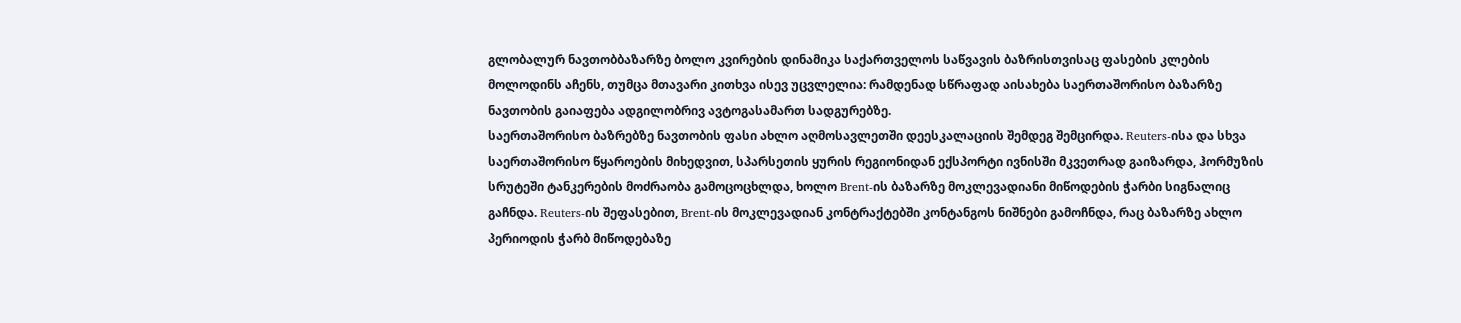გლობალურ ნავთობბაზარზე ბოლო კვირების დინამიკა საქართველოს საწვავის ბაზრისთვისაც ფასების კლების მოლოდინს აჩენს, თუმცა მთავარი კითხვა ისევ უცვლელია: რამდენად სწრაფად აისახება საერთაშორისო ბაზარზე ნავთობის გაიაფება ადგილობრივ ავტოგასამართ სადგურებზე.
საერთაშორისო ბაზრებზე ნავთობის ფასი ახლო აღმოსავლეთში დეესკალაციის შემდეგ შემცირდა. Reuters-ისა და სხვა საერთაშორისო წყაროების მიხედვით, სპარსეთის ყურის რეგიონიდან ექსპორტი ივნისში მკვეთრად გაიზარდა, ჰორმუზის სრუტეში ტანკერების მოძრაობა გამოცოცხლდა, ხოლო Brent-ის ბაზარზე მოკლევადიანი მიწოდების ჭარბი სიგნალიც გაჩნდა. Reuters-ის შეფასებით, Brent-ის მოკლევადიან კონტრაქტებში კონტანგოს ნიშნები გამოჩნდა, რაც ბაზარზე ახლო პერიოდის ჭარბ მიწოდებაზე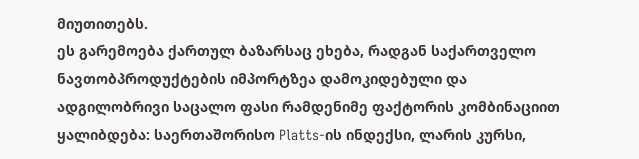მიუთითებს.
ეს გარემოება ქართულ ბაზარსაც ეხება, რადგან საქართველო ნავთობპროდუქტების იმპორტზეა დამოკიდებული და ადგილობრივი საცალო ფასი რამდენიმე ფაქტორის კომბინაციით ყალიბდება: საერთაშორისო Platts-ის ინდექსი, ლარის კურსი,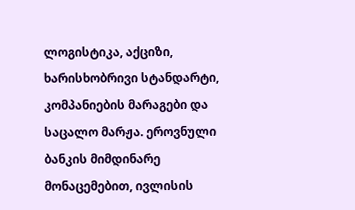ლოგისტიკა, აქციზი, ხარისხობრივი სტანდარტი, კომპანიების მარაგები და საცალო მარჟა. ეროვნული ბანკის მიმდინარე მონაცემებით, ივლისის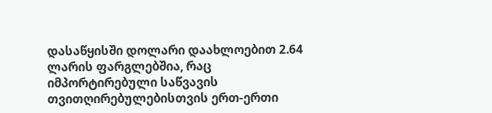დასაწყისში დოლარი დაახლოებით 2.64 ლარის ფარგლებშია, რაც იმპორტირებული საწვავის თვითღირებულებისთვის ერთ-ერთი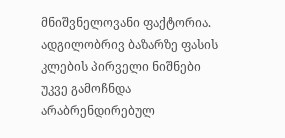მნიშვნელოვანი ფაქტორია.
ადგილობრივ ბაზარზე ფასის კლების პირველი ნიშნები უკვე გამოჩნდა არაბრენდირებულ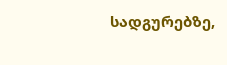სადგურებზე,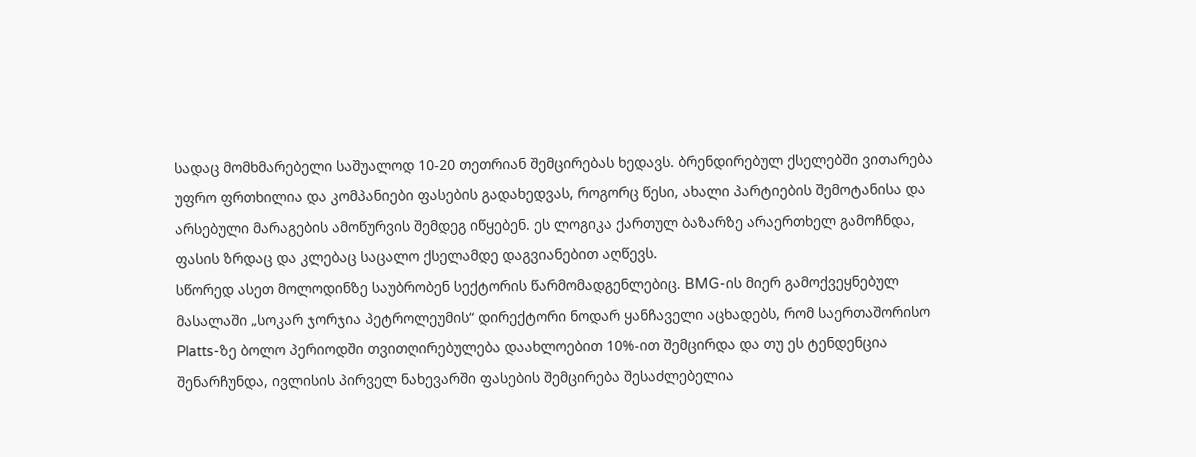სადაც მომხმარებელი საშუალოდ 10-20 თეთრიან შემცირებას ხედავს. ბრენდირებულ ქსელებში ვითარება უფრო ფრთხილია და კომპანიები ფასების გადახედვას, როგორც წესი, ახალი პარტიების შემოტანისა და არსებული მარაგების ამოწურვის შემდეგ იწყებენ. ეს ლოგიკა ქართულ ბაზარზე არაერთხელ გამოჩნდა, ფასის ზრდაც და კლებაც საცალო ქსელამდე დაგვიანებით აღწევს.
სწორედ ასეთ მოლოდინზე საუბრობენ სექტორის წარმომადგენლებიც. BMG-ის მიერ გამოქვეყნებულ მასალაში „სოკარ ჯორჯია პეტროლეუმის“ დირექტორი ნოდარ ყანჩაველი აცხადებს, რომ საერთაშორისო Platts-ზე ბოლო პერიოდში თვითღირებულება დაახლოებით 10%-ით შემცირდა და თუ ეს ტენდენცია შენარჩუნდა, ივლისის პირველ ნახევარში ფასების შემცირება შესაძლებელია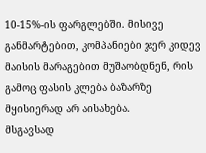10-15%-ის ფარგლებში. მისივე განმარტებით, კომპანიები ჯერ კიდევ მაისის მარაგებით მუშაობდნენ, რის გამოც ფასის კლება ბაზარზე მყისიერად არ აისახება.
მსგავსად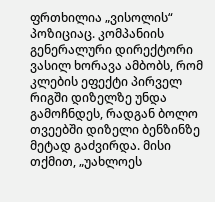ფრთხილია „ვისოლის“ პოზიციაც. კომპანიის გენერალური დირექტორი ვასილ ხორავა ამბობს, რომ კლების ეფექტი პირველ რიგში დიზელზე უნდა გამოჩნდეს, რადგან ბოლო თვეებში დიზელი ბენზინზე მეტად გაძვირდა. მისი თქმით, „უახლოეს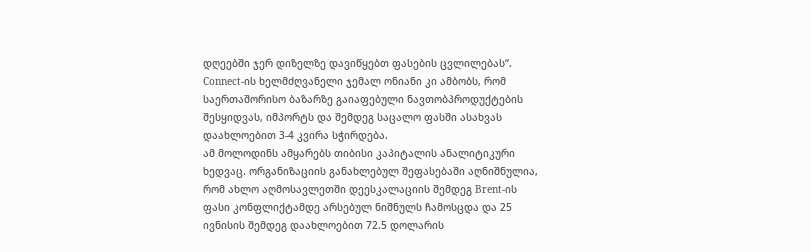დღეებში ჯერ დიზელზე დავიწყებთ ფასების ცვლილებას“. Connect-ის ხელმძღვანელი ჯემალ ონიანი კი ამბობს, რომ საერთაშორისო ბაზარზე გაიაფებული ნავთობპროდუქტების შესყიდვას, იმპორტს და შემდეგ საცალო ფასში ასახვას დაახლოებით 3-4 კვირა სჭირდება.
ამ მოლოდინს ამყარებს თიბისი კაპიტალის ანალიტიკური ხედვაც. ორგანიზაციის განახლებულ შეფასებაში აღნიშნულია, რომ ახლო აღმოსავლეთში დეესკალაციის შემდეგ Brent-ის ფასი კონფლიქტამდე არსებულ ნიშნულს ჩამოსცდა და 25 ივნისის შემდეგ დაახლოებით 72.5 დოლარის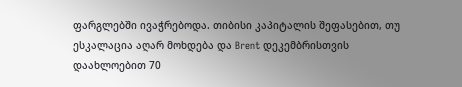ფარგლებში ივაჭრებოდა. თიბისი კაპიტალის შეფასებით, თუ ესკალაცია აღარ მოხდება და Brent დეკემბრისთვის დაახლოებით 70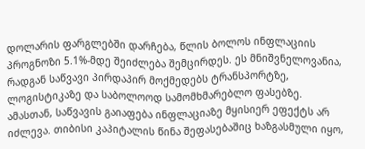დოლარის ფარგლებში დარჩება, წლის ბოლოს ინფლაციის პროგნოზი 5.1%-მდე შეიძლება შემცირდეს. ეს მნიშვნელოვანია, რადგან საწვავი პირდაპირ მოქმედებს ტრანსპორტზე, ლოგისტიკაზე და საბოლოოდ სამომხმარებლო ფასებზე.
ამასთან, საწვავის გაიაფება ინფლაციაზე მყისიერ ეფექტს არ იძლევა. თიბისი კაპიტალის წინა შეფასებაშიც ხაზგასმული იყო,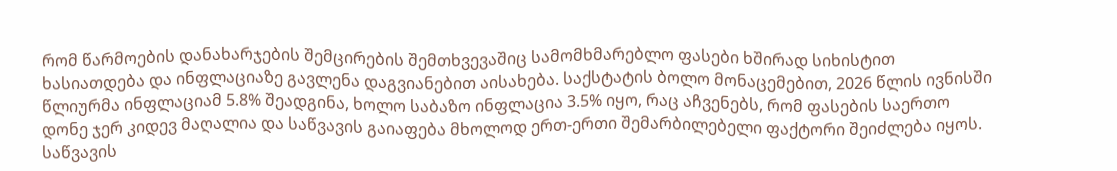რომ წარმოების დანახარჯების შემცირების შემთხვევაშიც სამომხმარებლო ფასები ხშირად სიხისტით ხასიათდება და ინფლაციაზე გავლენა დაგვიანებით აისახება. საქსტატის ბოლო მონაცემებით, 2026 წლის ივნისში წლიურმა ინფლაციამ 5.8% შეადგინა, ხოლო საბაზო ინფლაცია 3.5% იყო, რაც აჩვენებს, რომ ფასების საერთო დონე ჯერ კიდევ მაღალია და საწვავის გაიაფება მხოლოდ ერთ-ერთი შემარბილებელი ფაქტორი შეიძლება იყოს.
საწვავის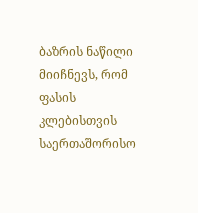ბაზრის ნაწილი მიიჩნევს, რომ ფასის კლებისთვის საერთაშორისო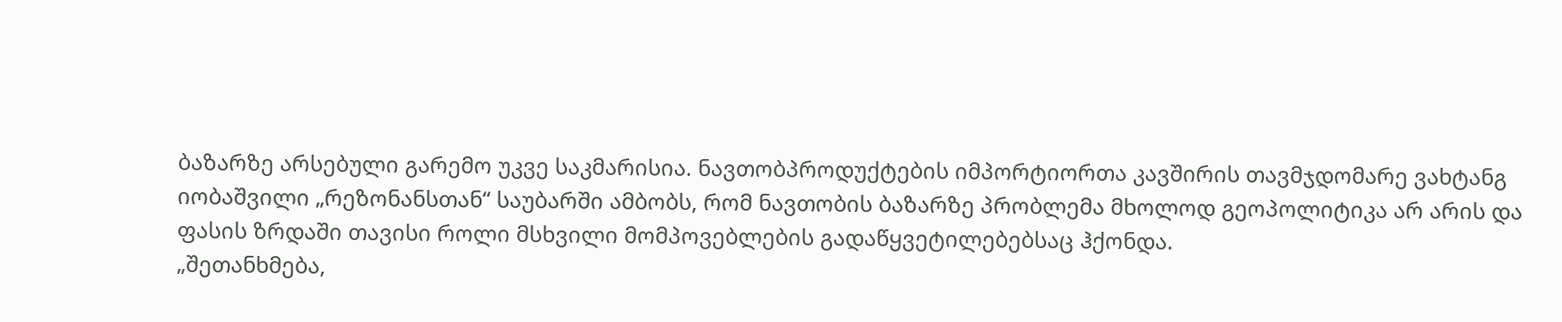ბაზარზე არსებული გარემო უკვე საკმარისია. ნავთობპროდუქტების იმპორტიორთა კავშირის თავმჯდომარე ვახტანგ იობაშვილი „რეზონანსთან“ საუბარში ამბობს, რომ ნავთობის ბაზარზე პრობლემა მხოლოდ გეოპოლიტიკა არ არის და ფასის ზრდაში თავისი როლი მსხვილი მომპოვებლების გადაწყვეტილებებსაც ჰქონდა.
„შეთანხმება,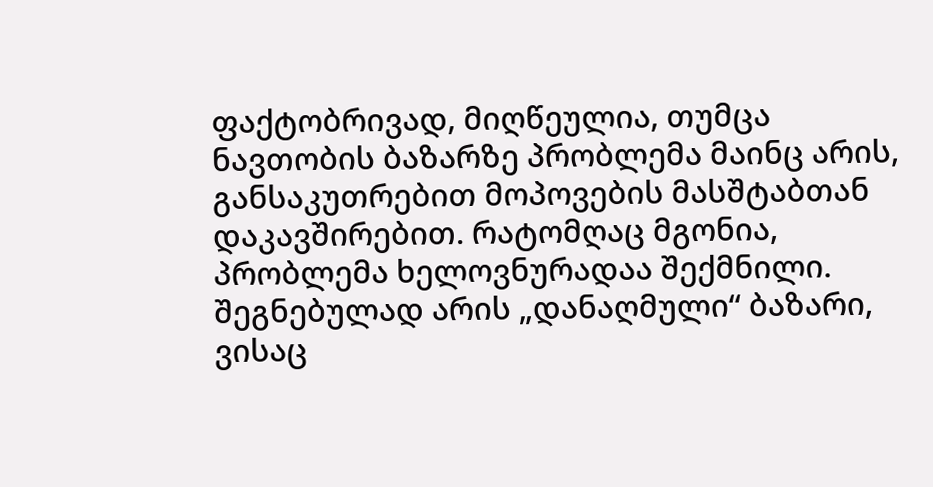ფაქტობრივად, მიღწეულია, თუმცა ნავთობის ბაზარზე პრობლემა მაინც არის, განსაკუთრებით მოპოვების მასშტაბთან დაკავშირებით. რატომღაც მგონია, პრობლემა ხელოვნურადაა შექმნილი. შეგნებულად არის „დანაღმული“ ბაზარი, ვისაც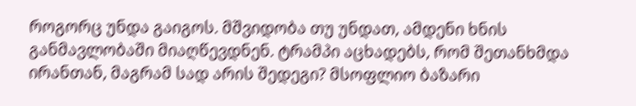როგორც უნდა გაიგოს. მშვიდობა თუ უნდათ, ამდენი ხნის განმავლობაში მიაღწევდნენ. ტრამპი აცხადებს, რომ შეთანხმდა ირანთან, მაგრამ სად არის შედეგი? მსოფლიო ბაზარი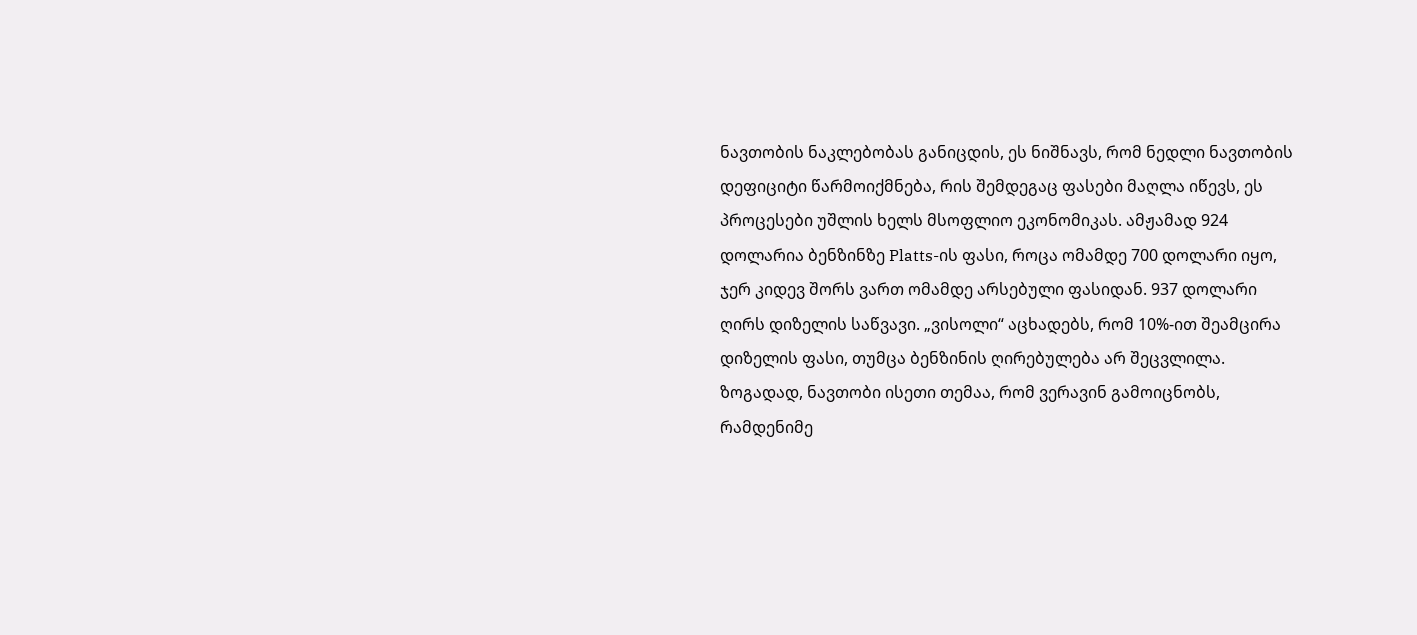ნავთობის ნაკლებობას განიცდის, ეს ნიშნავს, რომ ნედლი ნავთობის დეფიციტი წარმოიქმნება, რის შემდეგაც ფასები მაღლა იწევს, ეს პროცესები უშლის ხელს მსოფლიო ეკონომიკას. ამჟამად 924 დოლარია ბენზინზე Platts-ის ფასი, როცა ომამდე 700 დოლარი იყო, ჯერ კიდევ შორს ვართ ომამდე არსებული ფასიდან. 937 დოლარი ღირს დიზელის საწვავი. „ვისოლი“ აცხადებს, რომ 10%-ით შეამცირა დიზელის ფასი, თუმცა ბენზინის ღირებულება არ შეცვლილა.
ზოგადად, ნავთობი ისეთი თემაა, რომ ვერავინ გამოიცნობს, რამდენიმე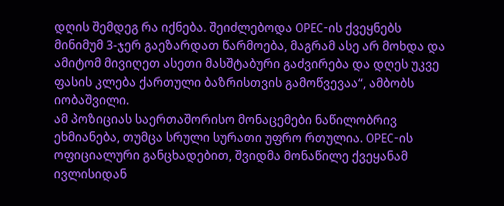დღის შემდეგ რა იქნება. შეიძლებოდა OPEC-ის ქვეყნებს მინიმუმ 3-ჯერ გაეზარდათ წარმოება, მაგრამ ასე არ მოხდა და ამიტომ მივიღეთ ასეთი მასშტაბური გაძვირება და დღეს უკვე ფასის კლება ქართული ბაზრისთვის გამოწვევაა“, ამბობს იობაშვილი.
ამ პოზიციას საერთაშორისო მონაცემები ნაწილობრივ ეხმიანება, თუმცა სრული სურათი უფრო რთულია. OPEC-ის ოფიციალური განცხადებით, შვიდმა მონაწილე ქვეყანამ ივლისიდან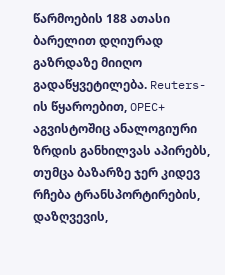წარმოების 188 ათასი ბარელით დღიურად გაზრდაზე მიიღო გადაწყვეტილება. Reuters-ის წყაროებით, OPEC+ აგვისტოშიც ანალოგიური ზრდის განხილვას აპირებს, თუმცა ბაზარზე ჯერ კიდევ რჩება ტრანსპორტირების, დაზღვევის,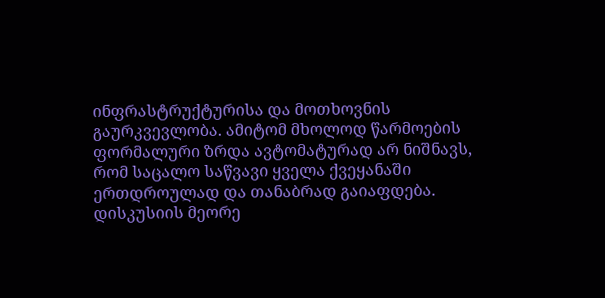ინფრასტრუქტურისა და მოთხოვნის გაურკვევლობა. ამიტომ მხოლოდ წარმოების ფორმალური ზრდა ავტომატურად არ ნიშნავს, რომ საცალო საწვავი ყველა ქვეყანაში ერთდროულად და თანაბრად გაიაფდება.
დისკუსიის მეორე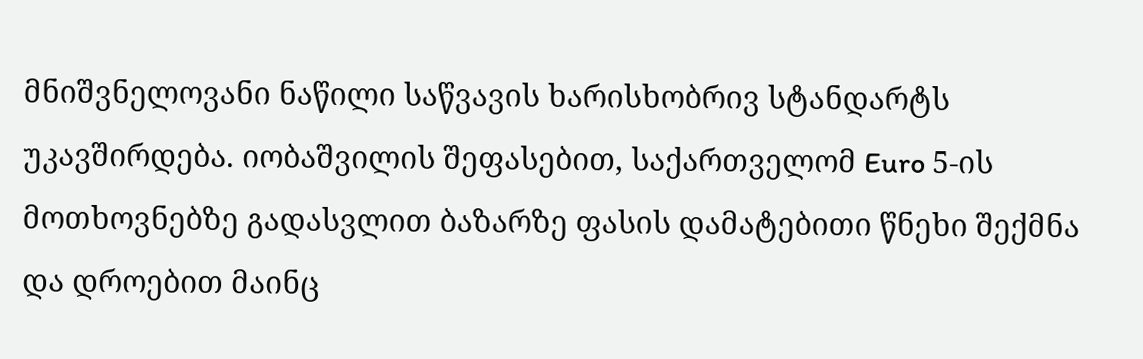მნიშვნელოვანი ნაწილი საწვავის ხარისხობრივ სტანდარტს უკავშირდება. იობაშვილის შეფასებით, საქართველომ Euro 5-ის მოთხოვნებზე გადასვლით ბაზარზე ფასის დამატებითი წნეხი შექმნა და დროებით მაინც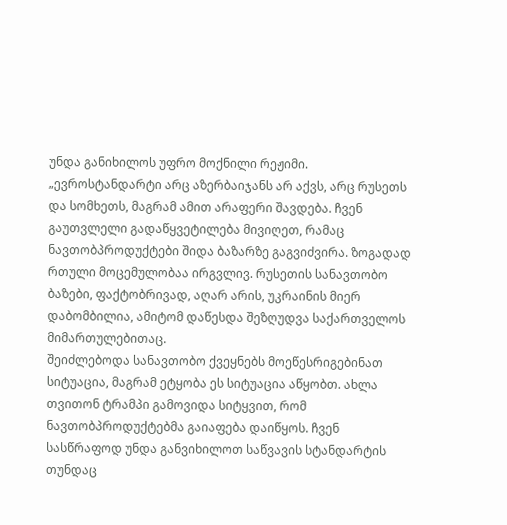უნდა განიხილოს უფრო მოქნილი რეჟიმი.
„ევროსტანდარტი არც აზერბაიჯანს არ აქვს, არც რუსეთს და სომხეთს, მაგრამ ამით არაფერი შავდება. ჩვენ გაუთვლელი გადაწყვეტილება მივიღეთ, რამაც ნავთობპროდუქტები შიდა ბაზარზე გაგვიძვირა. ზოგადად რთული მოცემულობაა ირგვლივ. რუსეთის სანავთობო ბაზები, ფაქტობრივად, აღარ არის, უკრაინის მიერ დაბომბილია, ამიტომ დაწესდა შეზღუდვა საქართველოს მიმართულებითაც.
შეიძლებოდა სანავთობო ქვეყნებს მოეწესრიგებინათ სიტუაცია, მაგრამ ეტყობა ეს სიტუაცია აწყობთ. ახლა თვითონ ტრამპი გამოვიდა სიტყვით, რომ ნავთობპროდუქტებმა გაიაფება დაიწყოს. ჩვენ სასწრაფოდ უნდა განვიხილოთ საწვავის სტანდარტის თუნდაც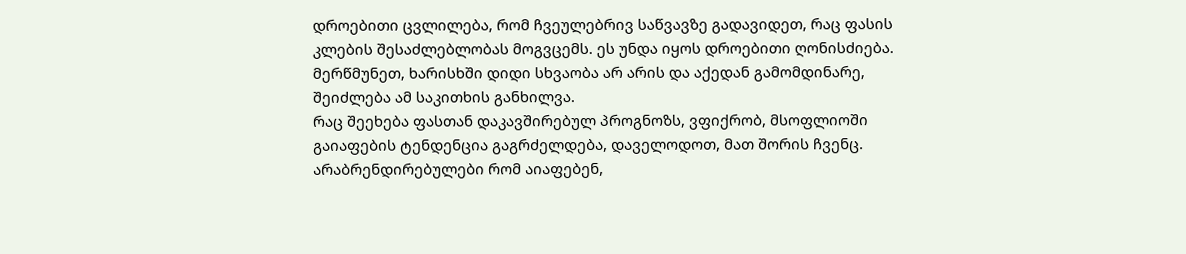დროებითი ცვლილება, რომ ჩვეულებრივ საწვავზე გადავიდეთ, რაც ფასის კლების შესაძლებლობას მოგვცემს. ეს უნდა იყოს დროებითი ღონისძიება. მერწმუნეთ, ხარისხში დიდი სხვაობა არ არის და აქედან გამომდინარე, შეიძლება ამ საკითხის განხილვა.
რაც შეეხება ფასთან დაკავშირებულ პროგნოზს, ვფიქრობ, მსოფლიოში გაიაფების ტენდენცია გაგრძელდება, დაველოდოთ, მათ შორის ჩვენც. არაბრენდირებულები რომ აიაფებენ,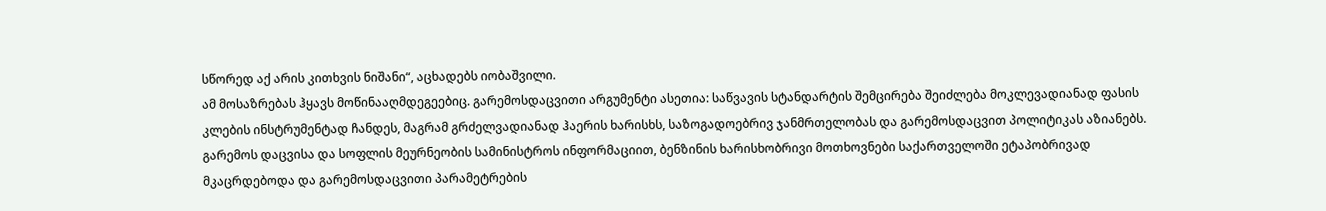სწორედ აქ არის კითხვის ნიშანი“, აცხადებს იობაშვილი.
ამ მოსაზრებას ჰყავს მოწინააღმდეგეებიც. გარემოსდაცვითი არგუმენტი ასეთია: საწვავის სტანდარტის შემცირება შეიძლება მოკლევადიანად ფასის კლების ინსტრუმენტად ჩანდეს, მაგრამ გრძელვადიანად ჰაერის ხარისხს, საზოგადოებრივ ჯანმრთელობას და გარემოსდაცვით პოლიტიკას აზიანებს. გარემოს დაცვისა და სოფლის მეურნეობის სამინისტროს ინფორმაციით, ბენზინის ხარისხობრივი მოთხოვნები საქართველოში ეტაპობრივად მკაცრდებოდა და გარემოსდაცვითი პარამეტრების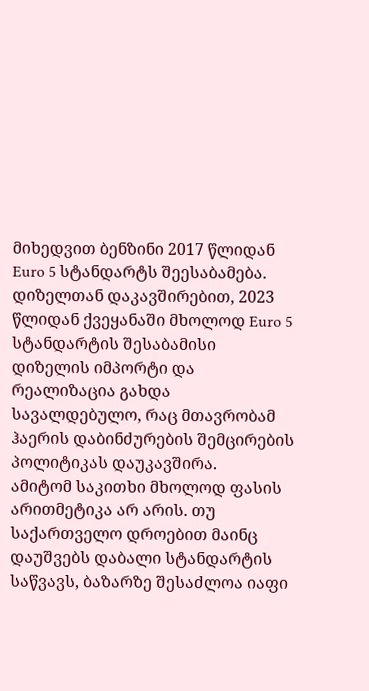მიხედვით ბენზინი 2017 წლიდან Euro 5 სტანდარტს შეესაბამება. დიზელთან დაკავშირებით, 2023 წლიდან ქვეყანაში მხოლოდ Euro 5 სტანდარტის შესაბამისი დიზელის იმპორტი და რეალიზაცია გახდა სავალდებულო, რაც მთავრობამ ჰაერის დაბინძურების შემცირების პოლიტიკას დაუკავშირა.
ამიტომ საკითხი მხოლოდ ფასის არითმეტიკა არ არის. თუ საქართველო დროებით მაინც დაუშვებს დაბალი სტანდარტის საწვავს, ბაზარზე შესაძლოა იაფი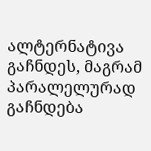ალტერნატივა გაჩნდეს, მაგრამ პარალელურად გაჩნდება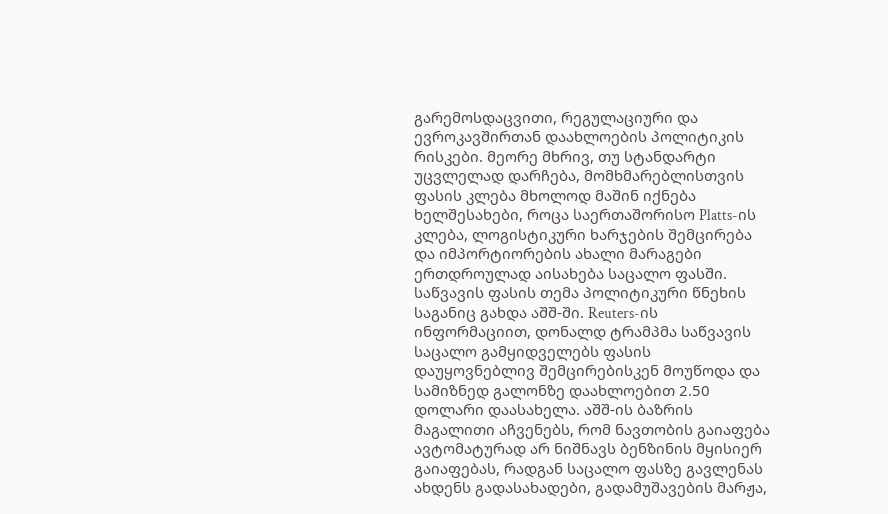გარემოსდაცვითი, რეგულაციური და ევროკავშირთან დაახლოების პოლიტიკის რისკები. მეორე მხრივ, თუ სტანდარტი უცვლელად დარჩება, მომხმარებლისთვის ფასის კლება მხოლოდ მაშინ იქნება ხელშესახები, როცა საერთაშორისო Platts-ის კლება, ლოგისტიკური ხარჯების შემცირება და იმპორტიორების ახალი მარაგები ერთდროულად აისახება საცალო ფასში.
საწვავის ფასის თემა პოლიტიკური წნეხის საგანიც გახდა აშშ-ში. Reuters-ის ინფორმაციით, დონალდ ტრამპმა საწვავის საცალო გამყიდველებს ფასის დაუყოვნებლივ შემცირებისკენ მოუწოდა და სამიზნედ გალონზე დაახლოებით 2.50 დოლარი დაასახელა. აშშ-ის ბაზრის მაგალითი აჩვენებს, რომ ნავთობის გაიაფება ავტომატურად არ ნიშნავს ბენზინის მყისიერ გაიაფებას, რადგან საცალო ფასზე გავლენას ახდენს გადასახადები, გადამუშავების მარჟა,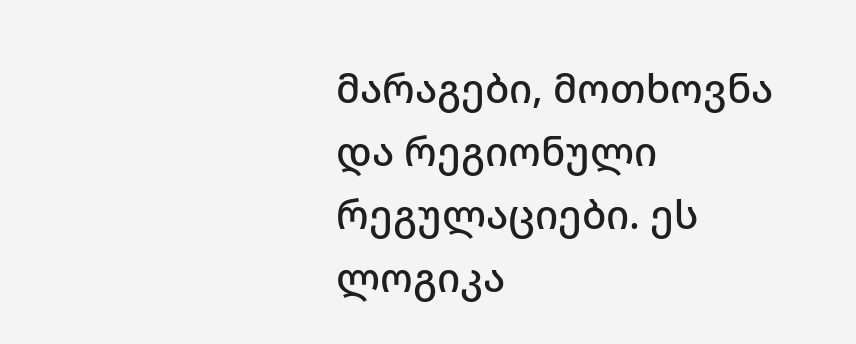მარაგები, მოთხოვნა და რეგიონული რეგულაციები. ეს ლოგიკა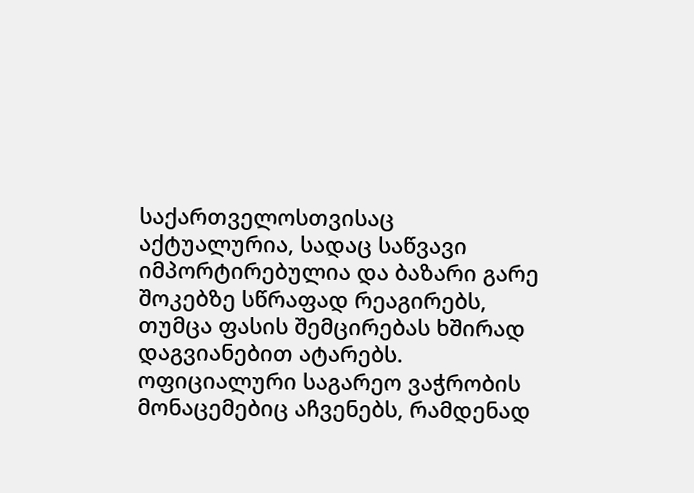საქართველოსთვისაც აქტუალურია, სადაც საწვავი იმპორტირებულია და ბაზარი გარე შოკებზე სწრაფად რეაგირებს, თუმცა ფასის შემცირებას ხშირად დაგვიანებით ატარებს.
ოფიციალური საგარეო ვაჭრობის მონაცემებიც აჩვენებს, რამდენად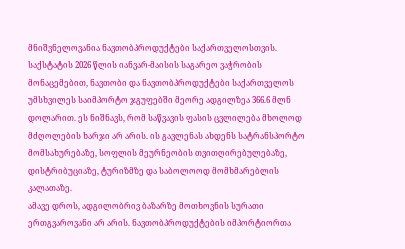მნიშვნელოვანია ნავთობპროდუქტები საქართველოსთვის. საქსტატის 2026 წლის იანვარ-მაისის საგარეო ვაჭრობის მონაცემებით, ნავთობი და ნავთობპროდუქტები საქართველოს უმსხვილეს საიმპორტო ჯგუფებში მეორე ადგილზეა 366.6 მლნ დოლარით. ეს ნიშნავს, რომ საწვავის ფასის ცვლილება მხოლოდ მძღოლების ხარჯი არ არის. ის გავლენას ახდენს სატრანსპორტო მომსახურებაზე, სოფლის მეურნეობის თვითღირებულებაზე, დისტრიბუციაზე, ტურიზმზე და საბოლოოდ მომხმარებლის კალათაზე.
ამავე დროს, ადგილობრივ ბაზარზე მოთხოვნის სურათი ერთგვაროვანი არ არის. ნავთობპროდუქტების იმპორტიორთა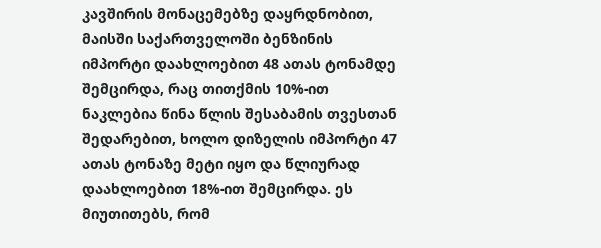კავშირის მონაცემებზე დაყრდნობით, მაისში საქართველოში ბენზინის იმპორტი დაახლოებით 48 ათას ტონამდე შემცირდა, რაც თითქმის 10%-ით ნაკლებია წინა წლის შესაბამის თვესთან შედარებით, ხოლო დიზელის იმპორტი 47 ათას ტონაზე მეტი იყო და წლიურად დაახლოებით 18%-ით შემცირდა. ეს მიუთითებს, რომ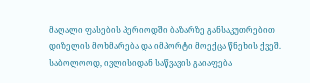მაღალი ფასების პერიოდში ბაზარზე განსაკუთრებით დიზელის მოხმარება და იმპორტი მოექცა წნეხის ქვეშ.
საბოლოოდ, ივლისიდან საწვავის გაიაფება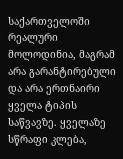საქართველოში რეალური მოლოდინია, მაგრამ არა გარანტირებული და არა ერთნაირი ყველა ტიპის საწვავზე. ყველაზე სწრაფი კლება,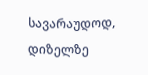სავარაუდოდ, დიზელზე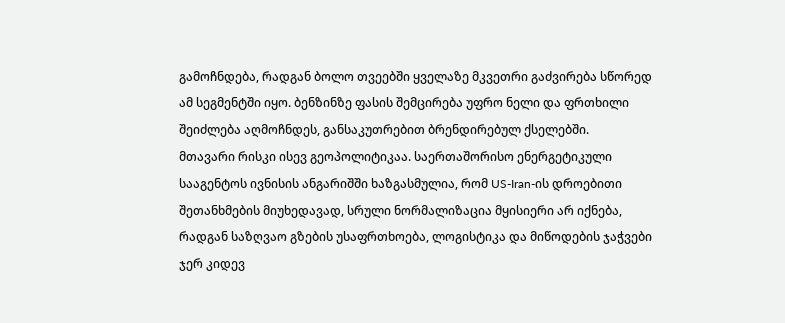გამოჩნდება, რადგან ბოლო თვეებში ყველაზე მკვეთრი გაძვირება სწორედ ამ სეგმენტში იყო. ბენზინზე ფასის შემცირება უფრო ნელი და ფრთხილი შეიძლება აღმოჩნდეს, განსაკუთრებით ბრენდირებულ ქსელებში.
მთავარი რისკი ისევ გეოპოლიტიკაა. საერთაშორისო ენერგეტიკული სააგენტოს ივნისის ანგარიშში ხაზგასმულია, რომ US-Iran-ის დროებითი შეთანხმების მიუხედავად, სრული ნორმალიზაცია მყისიერი არ იქნება, რადგან საზღვაო გზების უსაფრთხოება, ლოგისტიკა და მიწოდების ჯაჭვები ჯერ კიდევ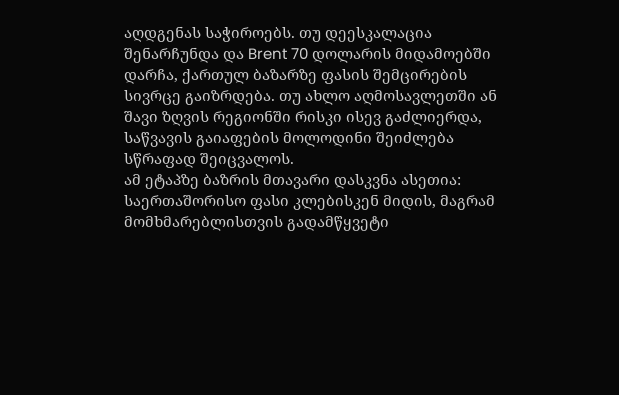აღდგენას საჭიროებს. თუ დეესკალაცია შენარჩუნდა და Brent 70 დოლარის მიდამოებში დარჩა, ქართულ ბაზარზე ფასის შემცირების სივრცე გაიზრდება. თუ ახლო აღმოსავლეთში ან შავი ზღვის რეგიონში რისკი ისევ გაძლიერდა, საწვავის გაიაფების მოლოდინი შეიძლება სწრაფად შეიცვალოს.
ამ ეტაპზე ბაზრის მთავარი დასკვნა ასეთია: საერთაშორისო ფასი კლებისკენ მიდის, მაგრამ მომხმარებლისთვის გადამწყვეტი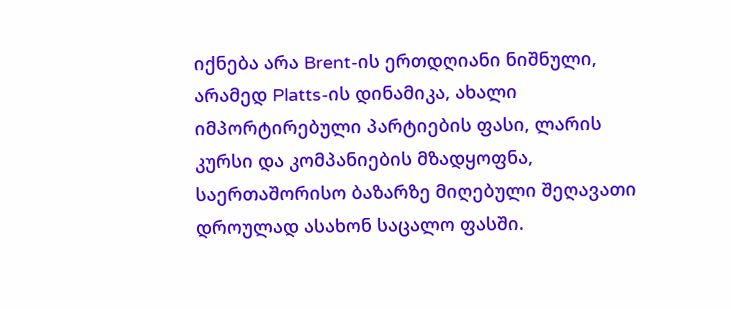იქნება არა Brent-ის ერთდღიანი ნიშნული, არამედ Platts-ის დინამიკა, ახალი იმპორტირებული პარტიების ფასი, ლარის კურსი და კომპანიების მზადყოფნა, საერთაშორისო ბაზარზე მიღებული შეღავათი დროულად ასახონ საცალო ფასში.